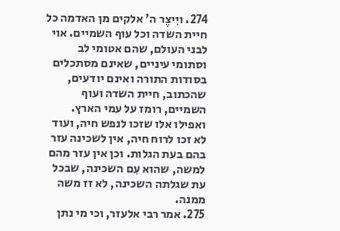274. ויִיצֶר ה' אלקים מן האדמה כל חיית השדה וכל עוף השמיים. אוי לבני העולם, שהם אטומי לב וסתומי עיניים, שאינם מסתכלים בסודות התורה ואינם יודעים, שהכתוב, חיית השדה ועוף השמיים, רומז על עמי הארץ. ואפילו אלו שזכו לנפש חיה, ועוד לא זכו לרוח חיה, אין לשכינה עזר בהם בעת הגלות. וכן אין עזר מהם למשה, שהוא עִם השכינה, שבכל עת שגלתה השכינה, לא זז משה ממנה.
275. אמר רבי אלעזר, וכי מי נתן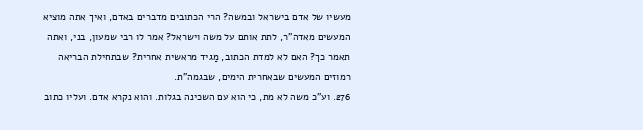מעשיו של אדם בישראל ובמשה? הרי הכתובים מדברים באדם, ואיך אתה מוציא המעשים מאדה"ר, לתת אותם על משה וישראל? אמר לו רבי שמעון, בני, ואתה תאמר כך? האם לא למדת הכתוב, מַגיד מראשית אחרית? שבתחילת הבריאה רמוזים המעשים שבאחרית הימים, שבגמה"ת.
276. וע"כ משה לא מת, כי הוא עם השכינה בגלות. והוא נקרא אדם. ועליו כתוב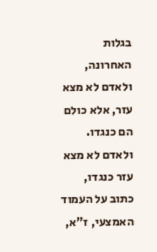בגלות האחרונה, ולאדם לא מצא עזר, אלא כולם הם כנגדו. ולאדם לא מצא עזר כנגדו, כתוב על העמוד האמצעי, ז"א,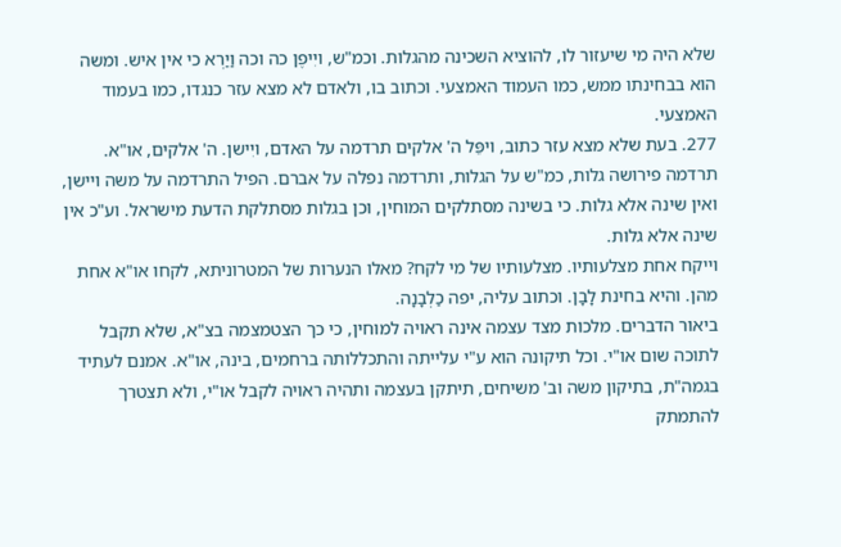שלא היה מי שיעזור לו, להוציא השכינה מהגלות. וכמ"ש, ויִיפֶן כה וכה וַיַרְא כי אין איש. ומשה הוא בבחינתו ממש, כמו העמוד האמצעי. וכתוב בו, ולאדם לא מצא עזר כנגדו, כמו בעמוד האמצעי.
277. בעת שלא מצא עזר כתוב, ויפֵּל ה' אלקים תרדמה על האדם, ויִישן. ה' אלקים, או"א. תרדמה פירושה גלות, כמ"ש על הגלות, ותרדמה נפלה על אברם. הפיל התרדמה על משה ויישן, ואין שינה אלא גלות. כי בשינה מסתלקים המוחין, וכן בגלות מסתלקת הדעת מישראל. וע"כ אין שינה אלא גלות.
וייקח אחת מצלעותיו. מצלעותיו של מי לקח? מאלו הנערות של המטרוניתא, לקחו או"א אחת מהן. והיא בחינת לָבָן. וכתוב עליה, יפה כַלְבָנָה.
ביאור הדברים. מלכות מצד עצמה אינה ראויה למוחין, כי כך הצטמצמה בצ"א, שלא תקבל לתוכה שום או"י. וכל תיקונה הוא ע"י עלייתה והתכללותה ברחמים, בינה, או"א. אמנם לעתיד בגמה"ת, בתיקון משה וב' משיחים, תיתקן בעצמה ותהיה ראויה לקבל או"י, ולא תצטרך להתמתק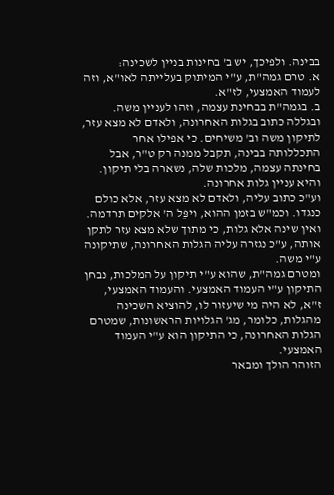בבינה. ולפיכך, יש ב' בחינות בניין לשכינה:
א. טרם גמה"ת, ע"י המיתוק בעלייתה לאו"א, וזה לעמוד האמצעי, לז"א.
ב. בגמה"ת בבחינת עצמה, וזהו לעניין משה.
ובגללה כתוב בגלות האחרונה, ולאדם לא מצא עזר, לתיקון משה וב' משיחים. כי אפילו אחר התכללותה בבינה, תקבל ממנה רק ט"ר, אבל בחינתה עצמה, מלכות שלה, נשארה בלי תיקון. והיא עניין גלות אחרונה.
וע"כ כתוב עליה, ולאדם לא מצא עזר, אלא כולם כנגדו. וכמ"ש בזמן ההוא, ויפֵּל ה' אלקים תרדמה. ואין שינה אלא גלות, כי מתוך שלא מצא עזר לתקן אותה, ע"כ נגזרה עליה הגלות האחרונה, שתיקונה ע"י משה.
ומטרם גמה"ת, שהוא ע"י תיקון על המלכות, נבחן התיקון ע"י העמוד האמצעי. והעמוד האמצעי, ז"א, לא היה מי שיעזור לו, להוציא השכינה מהגלות, כלומר, מג' הגלויות הראשונות, שמטרם הגלות האחרונה, כי התיקון הוא ע"י העמוד האמצעי.
הזוהר הולך ומבאר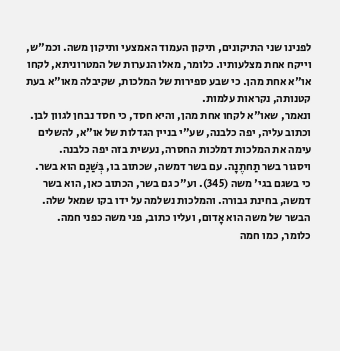לפנינו שני התיקונים, תיקון העמוד האמצעי ותיקון משה. וכמ"ש, וייקח אחת מצלעותיו. כלומר, מאלו הנערות של המטרוניתא, לקחו או"א אחת מהן. כי שבע ספירות של המלכות, שקיבלה מאו"א בעת קטנותה, נקראות עלמות.
ונאמר, שאו"א לקחו אחת מהן, והיא חסד, כי חסד נבחן לגוון לבן. וכתוב עליה, יפה כלבנה, שע"י בניין הגדלות של או"א, להשלים עימה את המלכות דמלכות החסרה, נעשית בזה יפה כלבנה.
ויסגור בשר תַחתֶנָה. עם בשר דמשה, שכתוב בו, בְּשַׁגַם הוא בשר. כי בשגם בגי' משה (345). וע"כ גם בשר, הכתוב כאן, הוא בשר דמשה, בחינת גבורה. והמלכות נשלמה על ידו בקו שמאל שלה. הבשר של משה הוא אָדום, ועליו כתוב, פני משה כפני חמה. כלומר, כמו חמה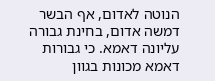הנוטה לאדום, אף הבשר דמשה אדום, בחינת גבורה עליונה דאמא. כי גבורות דאמא מכונות בגוון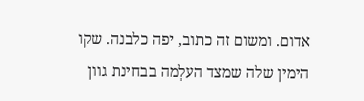אדום. ומשום זה כתוב, יפה כלבנה. שקו הימין שלה שמצד העלְמה בבחינת גוון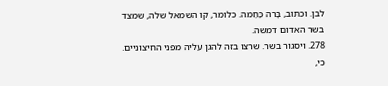לבן. וכתוב, בָּרה כַּחַמה. כלומר, קו השמאל שלה, שמצד בשר האדום דמשה.
278. ויסגור בשר. שרצו בזה להגן עליה מפני החיצוניים. כי,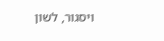ויסגור, לשון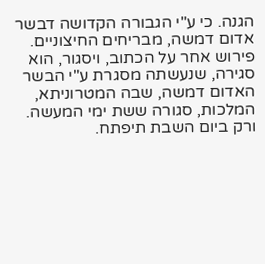הגנה. כי ע"י הגבורה הקדושה דבשר אדום דמשה, מבריחים החיצוניים.
פירוש אחר על הכתוב, ויסגור, הוא סגירה, שנעשתה מסגרת ע"י הבשר האדום דמשה, שבה המטרוניתא, המלכות, סגורה ששת ימי המעשה. ורק ביום השבת תיפתח.